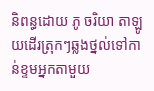និពន្ធដោយ ភូ ចរិយា តាឡូយដើរត្រុកៗឆ្លងថ្នល់ទៅកាន់ខ្ទមអ្នកតាមួយ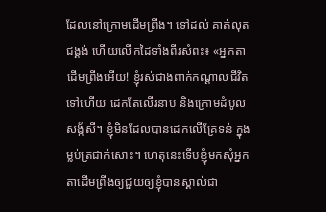ដែលនៅក្រោមដើមព្រីង។ ទៅដល់ គាត់លុតជង្គង់ ហើយលើកដៃទាំងពីរសំពះ៖ «អ្នកតាដើមព្រីងអើយ! ខ្ញុំរស់ជាងពាក់កណ្តាលជីវិតទៅហើយ ដេកតែលើរនាប និងក្រោមដំបូលសង្ក័សី។ ខ្ញុំមិនដែលបានដេកលើគ្រែទន់ ក្នុងម្លប់ត្រជាក់សោះ។ ហេតុនេះទើបខ្ញុំមកសុំអ្នកតាដើមព្រីងឲ្យជួយឲ្យខ្ញុំបានស្គាល់ជា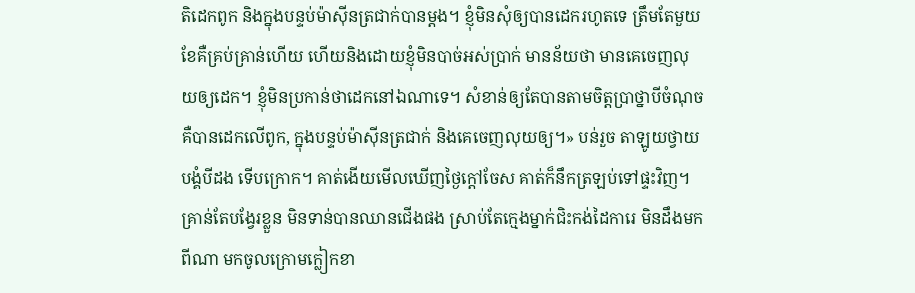តិដេកពូក និងក្នុងបន្ទប់ម៉ាស៊ីនត្រជាក់បានម្តង។ ខ្ញុំមិនសុំឲ្យបានដេករហូតទេ ត្រឹមតែមួយខែគឺគ្រប់គ្រាន់ហើយ ហើយនិងដោយខ្ញុំមិនបាច់អស់ប្រាក់ មានន័យថា មានគេចេញលុយឲ្យដេក។ ខ្ញុំមិនប្រកាន់ថាដេកនៅឯណាទេ។ សំខាន់ឲ្យតែបានតាមចិត្តប្រាថ្នាបីចំណុច គឺបានដេកលើពូក, ក្នុងបន្ទប់ម៉ាស៊ីនត្រជាក់ និងគេចេញលុយឲ្យ។» បន់រួច តាឡូយថ្វាយបង្គំបីដង ទើបក្រោក។ គាត់ងើយមើលឃើញថ្ងៃក្តៅចែស គាត់ក៏នឹកត្រឡប់ទៅផ្ទះវិញ។ គ្រាន់តែបង្វែរខ្លួន មិនទាន់បានឈានជើងផង ស្រាប់តែក្មេងម្នាក់ជិះកង់ដៃការេ មិនដឹងមកពីណា មកចូលក្រោមក្លៀកខា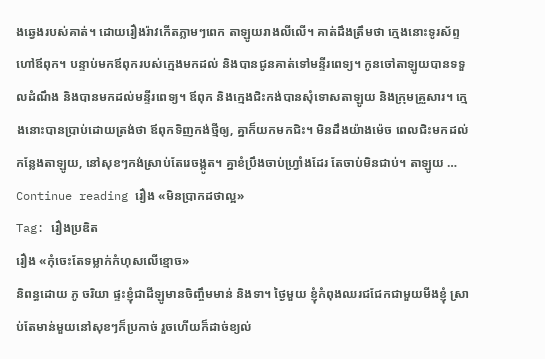ងឆ្វេងរបស់គាត់។ ដោយរឿងរ៉ាវកើតភ្លាមៗពេក តាឡូយរាងលីលើ។ គាត់ដឹងត្រឹមថា ក្មេងនោះទូរស័ព្ទហៅឪពុក។ បន្ទាប់មកឪពុករបស់ក្មេងមកដល់ និងបានជូនគាត់ទៅមន្ទីរពេទ្យ។ កូនចៅតាឡូយបានទទួលដំណឹង និងបានមកដល់មន្ទីរពេទ្យ។ ឪពុក និងក្មេងជិះកង់បានសុំទោសតាឡូយ និងក្រុមគ្រួសារ។ ក្មេងនោះបានប្រាប់ដោយត្រង់ថា ឪពុកទិញកង់ថ្មីឲ្យ, គ្នាក៏យកមកជិះ។ មិនដឹងយ៉ាងម៉េច ពេលជិះមកដល់កន្លែងតាឡូយ, នៅសុខៗកង់ស្រាប់តែរេចង្កូត។ គ្នាខំប្រឹងចាប់ហ្វ្រាំងដែរ តែចាប់មិនជាប់។ តាឡូយ … Continue reading រឿង «មិនប្រាកដថាល្អ»
Tag: រឿងប្រឌិត
រឿង «កុំចេះតែទម្លាក់កំហុសលើខ្មោច»
និពន្ធដោយ ភូ ចរិយា ផ្ទះខ្ញុំជាដីឡូមានចិញ្ចឹមមាន់ និងទា។ ថ្ងៃមួយ ខ្ញុំកំពុងឈរជជែកជាមួយមីងខ្ញុំ ស្រាប់តែមាន់មួយនៅសុខៗក៏ប្រកាច់ រួចហើយក៏ដាច់ខ្យល់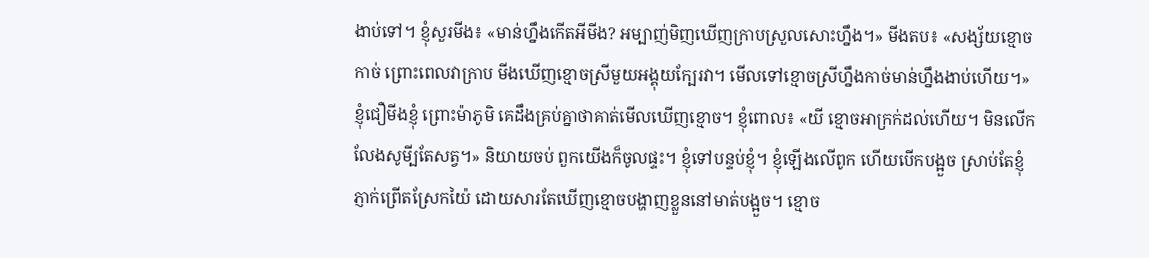ងាប់ទៅ។ ខ្ញុំសួរមីង៖ «មាន់ហ្នឹងកើតអីមីង? អម្បាញ់មិញឃើញក្រាបស្រួលសោះហ្នឹង។» មីងតប៖ «សង្ស័យខ្មោចកាច់ ព្រោះពេលវាក្រាប មីងឃើញខ្មោចស្រីមួយអង្គុយក្បែរវា។ មើលទៅខ្មោចស្រីហ្នឹងកាច់មាន់ហ្នឹងងាប់ហើយ។» ខ្ញុំជឿមីងខ្ញុំ ព្រោះម៉ាភូមិ គេដឹងគ្រប់គ្នាថាគាត់មើលឃើញខ្មោច។ ខ្ញុំពោល៖ «យី ខ្មោចអាក្រក់ដល់ហើយ។ មិនលើកលែងសូមី្បតែសត្វ។» និយាយចប់ ពួកយើងក៏ចូលផ្ទះ។ ខ្ញុំទៅបន្ទប់ខ្ញុំ។ ខ្ញុំឡើងលើពូក ហើយបើកបង្អួច ស្រាប់តែខ្ញុំភ្ញាក់ព្រើតស្រែកយ៉ៃ ដោយសារតែឃើញខ្មោចបង្ហាញខ្លួននៅមាត់បង្អួច។ ខ្មោច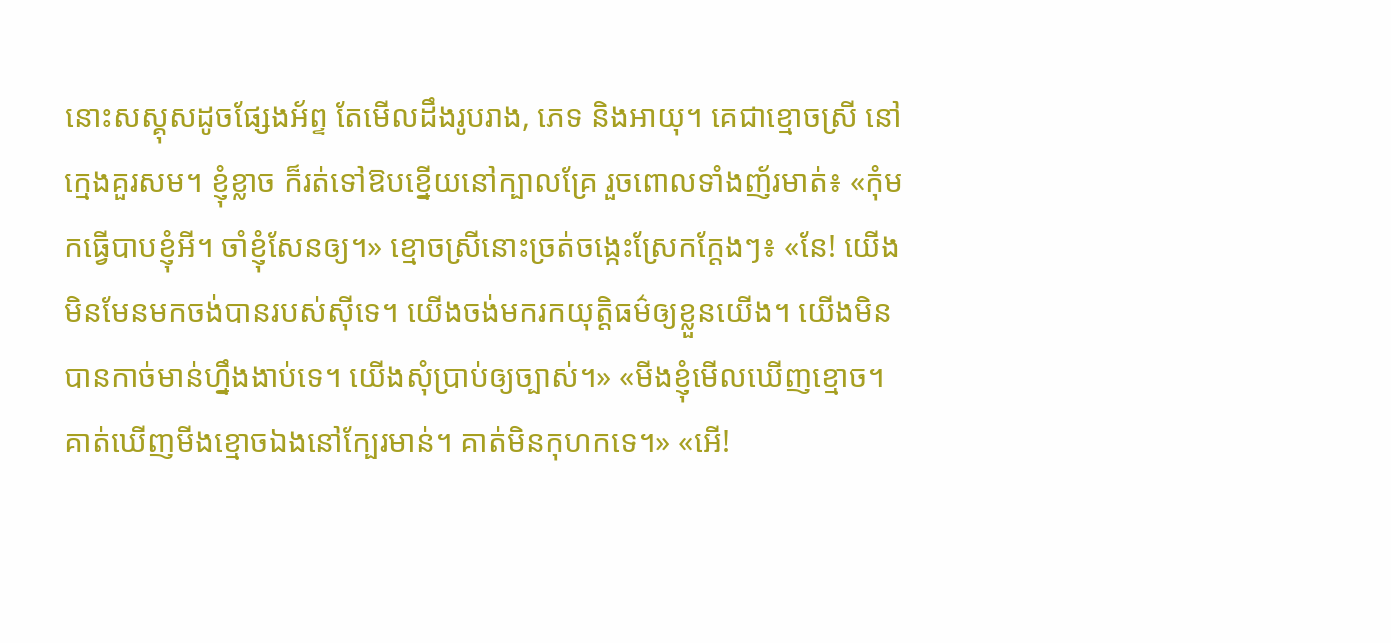នោះសស្គុសដូចផ្សែងអ័ព្ទ តែមើលដឹងរូបរាង, ភេទ និងអាយុ។ គេជាខ្មោចស្រី នៅក្មេងគួរសម។ ខ្ញុំខ្លាច ក៏រត់ទៅឱបខ្នើយនៅក្បាលគ្រែ រួចពោលទាំងញ័រមាត់៖ «កុំមកធ្វើបាបខ្ញុំអី។ ចាំខ្ញុំសែនឲ្យ។» ខ្មោចស្រីនោះច្រត់ចង្កេះស្រែកក្តែងៗ៖ «នែ! យើងមិនមែនមកចង់បានរបស់ស៊ីទេ។ យើងចង់មករកយុត្តិធម៌ឲ្យខ្លួនយើង។ យើងមិនបានកាច់មាន់ហ្នឹងងាប់ទេ។ យើងសុំប្រាប់ឲ្យច្បាស់។» «មីងខ្ញុំមើលឃើញខ្មោច។ គាត់ឃើញមីងខ្មោចឯងនៅក្បែរមាន់។ គាត់មិនកុហកទេ។» «អើ!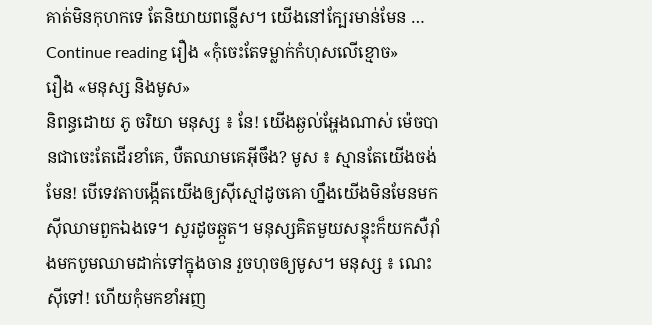គាត់មិនកុហកទេ តែនិយាយពន្លើស។ យើងនៅក្បែរមាន់មែន … Continue reading រឿង «កុំចេះតែទម្លាក់កំហុសលើខ្មោច»
រឿង «មនុស្ស និងមូស»
និពន្ធដោយ ភូ ចរិយា មនុស្ស ៖ នែ! យើងឆ្ងល់អ្ហែងណាស់ ម៉េចបានជាចេះតែដើរខាំគេ, បឺតឈាមគេអ៊ីចឹង? មូស ៖ ស្មានតែយើងចង់មែន! បើទេវតាបង្កើតយើងឲ្យស៊ីស្មៅដូចគោ ហ្នឹងយើងមិនមែនមកស៊ីឈាមពួកឯងទេ។ សួរដូចឆ្កួត។ មនុស្សគិតមួយសន្ទុះក៏យកសឺរ៉ាំងមកបូមឈាមដាក់ទៅក្នុងចាន រួចហុចឲ្យមូស។ មនុស្ស ៖ ណេះស៊ីទៅ! ហើយកុំមកខាំអញ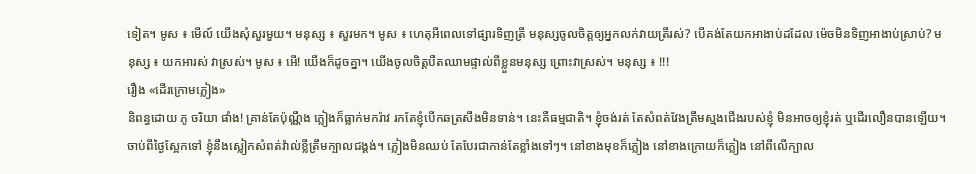ទៀត។ មូស ៖ មើល៍ យើងសុំសួរមួយ។ មនុស្ស ៖ សួរមក។ មូស ៖ ហេតុអីពេលទៅផ្សារទិញត្រី មនុស្សចូលចិត្តឲ្យអ្នកលក់វាយត្រីរស់? បើគង់តែយកអាងាប់ដដែល ម៉េចមិនទិញអាងាប់ស្រាប់? មនុស្ស ៖ យកអារស់ វាស្រស់។ មូស ៖ អើ! យើងក៏ដូចគ្នា។ យើងចូលចិត្តបឺតឈាមផ្ទាល់ពីខ្លួនមនុស្ស ព្រោះវាស្រស់។ មនុស្ស ៖ !!!
រឿង «ដើរក្រោមភ្លៀង»
និពន្ធដោយ ភូ ចរិយា ផាំង! គ្រាន់តែប៉ុណ្ណឹង ភ្លៀងក៏ធ្លាក់មករ៉ាវ រកតែខ្ញុំបើកឆត្រសឹងមិនទាន់។ នេះគឺធម្មជាតិ។ ខ្ញុំចង់រត់ តែសំពត់វែងត្រឹមស្មងជើងរបស់ខ្ញុំ មិនអាចឲ្យខ្ញុំរត់ ឬដើរលឿនបានឡើយ។ ចាប់ពីថ្ងៃស្អែកទៅ ខ្ញុំនឹងស្លៀកសំពត់វ៉ាល់ខ្លីត្រឹមក្បាលជង្គង់។ ភ្លៀងមិនឈប់ តែបែរជាកាន់តែខ្លាំងទៅៗ។ នៅខាងមុខក៏ភ្លៀង នៅខាងក្រោយក៏ភ្លៀង នៅពីលើក្បាល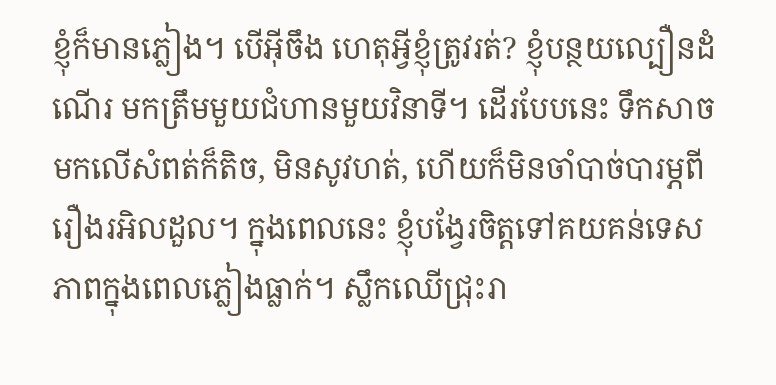ខ្ញុំក៏មានភ្លៀង។ បើអ៊ីចឹង ហេតុអ្វីខ្ញុំត្រូវរត់? ខ្ញុំបន្ថយល្បឿនដំណើរ មកត្រឹមមួយជំហានមួយវិនាទី។ ដើរបែបនេះ ទឹកសាចមកលើសំពត់ក៏តិច, មិនសូវហត់, ហើយក៏មិនចាំបាច់បារម្ភពីរឿងរអិលដួល។ ក្នុងពេលនេះ ខ្ញុំបង្វែរចិត្តទៅគយគន់ទេសភាពក្នុងពេលភ្លៀងធ្លាក់។ ស្លឹកឈើជ្រុះរា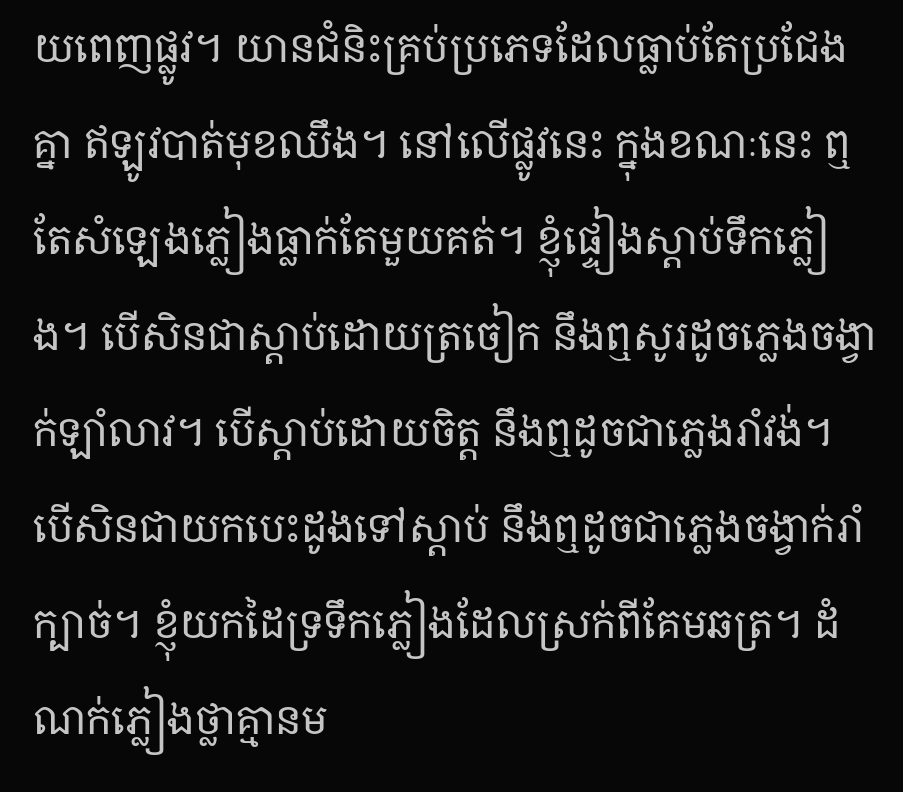យពេញផ្លូវ។ យានជំនិះគ្រប់ប្រភេទដែលធ្លាប់តែប្រជែងគ្នា ឥឡូវបាត់មុខឈឹង។ នៅលើផ្លូវនេះ ក្នុងខណៈនេះ ឮតែសំឡេងភ្លៀងធ្លាក់តែមួយគត់។ ខ្ញុំផ្ទៀងស្តាប់ទឹកភ្លៀង។ បើសិនជាស្តាប់ដោយត្រចៀក នឹងឮសូរដូចភ្លេងចង្វាក់ឡាំលាវ។ បើស្តាប់ដោយចិត្ត នឹងឮដូចជាភ្លេងរាំវង់។ បើសិនជាយកបេះដូងទៅស្តាប់ នឹងឮដូចជាភ្លេងចង្វាក់រាំក្បាច់។ ខ្ញុំយកដៃទ្រទឹកភ្លៀងដែលស្រក់ពីគែមឆត្រ។ ដំណក់ភ្លៀងថ្លាគ្មានម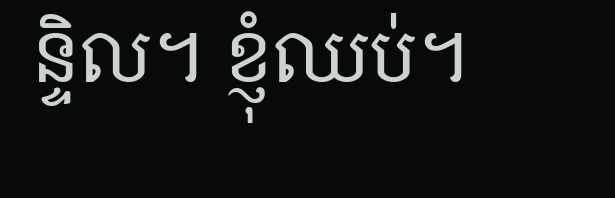ន្ទិល។ ខ្ញុំឈប់។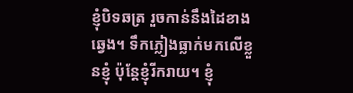ខ្ញុំបិទឆត្រ រួចកាន់នឹងដៃខាងឆ្វេង។ ទឹកភ្លៀងធ្លាក់មកលើខ្លួនខ្ញុំ ប៉ុន្តែខ្ញុំរីករាយ។ ខ្ញុំ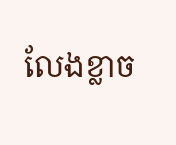លែងខ្លាច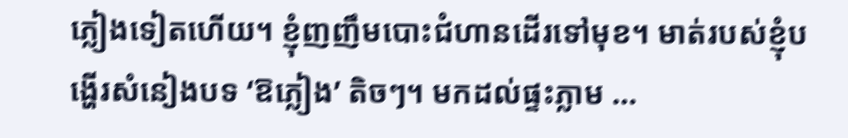ភ្លៀងទៀតហើយ។ ខ្ញុំញញឹមបោះជំហានដើរទៅមុខ។ មាត់របស់ខ្ញុំបង្ហើរសំនៀងបទ ‘ឱភ្លៀង’ តិចៗ។ មកដល់ផ្ទះភ្លាម …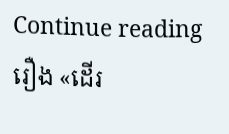Continue reading រឿង «ដើរ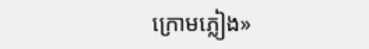ក្រោមភ្លៀង»